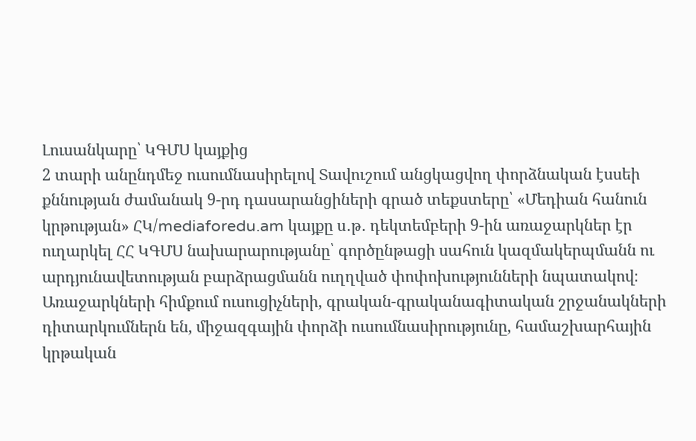Լուսանկարը՝ ԿԳՄՍ կայքից
2 տարի անընդմեջ ուսումնասիրելով Տավուշում անցկացվող փորձնական էսսեի քննության ժամանակ 9-րդ դասարանցիների գրած տեքստերը՝ «Մեդիան հանուն կրթության» ՀԿ/mediaforedu.am կայքը ս․թ․ դեկտեմբերի 9-ին առաջարկներ էր ուղարկել ՀՀ ԿԳՄՍ նախարարությանը՝ գործընթացի սահուն կազմակերպմանն ու արդյունավետության բարձրացմանն ուղղված փոփոխությունների նպատակով։ Առաջարկների հիմքում ուսուցիչների, գրական-գրականագիտական շրջանակների դիտարկումներն են, միջազգային փորձի ուսումնասիրությունը, համաշխարհային կրթական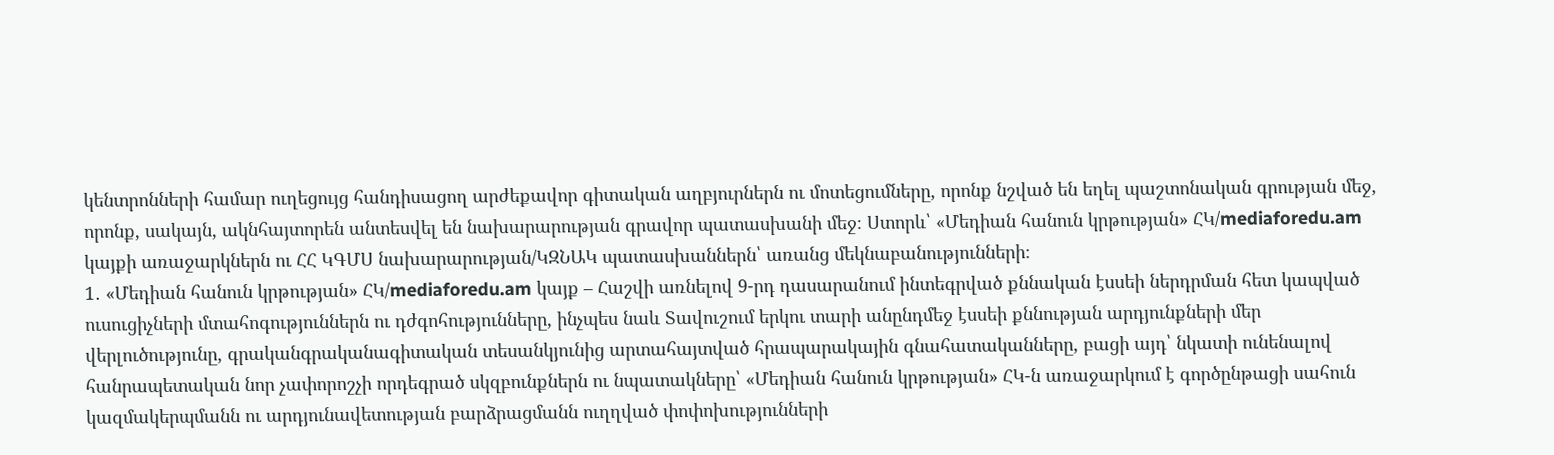կենտրոնների համար ուղեցույց հանդիսացող արժեքավոր գիտական աղբյուրներն ու մոտեցումները, որոնք նշված են եղել պաշտոնական գրության մեջ, որոնք, սակայն, ակնհայտորեն անտեսվել են նախարարության գրավոր պատասխանի մեջ։ Ստորև՝ «Մեդիան հանուն կրթության» ՀԿ/mediaforedu.am կայքի առաջարկներն ու ՀՀ ԿԳՄՍ նախարարության/ԿԶՆԱԿ պատասխաններն՝ առանց մեկնաբանությունների։
1․ «Մեդիան հանուն կրթության» ՀԿ/mediaforedu.am կայք – Հաշվի առնելով 9-րդ դասարանում ինտեգրված քննական էսսեի ներդրման հետ կապված ուսուցիչների մտահոգություններն ու դժգոհությունները, ինչպես նաև Տավուշում երկու տարի անընդմեջ էսսեի քննության արդյունքների մեր վերլուծությունը, գրականգրականագիտական տեսանկյունից արտահայտված հրապարակային գնահատականները, բացի այդ՝ նկատի ունենալով հանրապետական նոր չափորոշչի որդեգրած սկզբունքներն ու նպատակները՝ «Մեդիան հանուն կրթության» ՀԿ-ն առաջարկում է գործընթացի սահուն կազմակերպմանն ու արդյունավետության բարձրացմանն ուղղված փոփոխությունների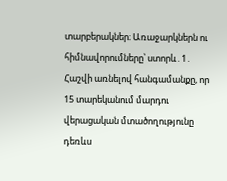տարբերակներ։ Առաջարկներն ու հիմնավորումները՝ ստորև․1․ Հաշվի առնելով հանգամանքը, որ 15 տարեկանում մարդու վերացական մտածողությունը դեռևս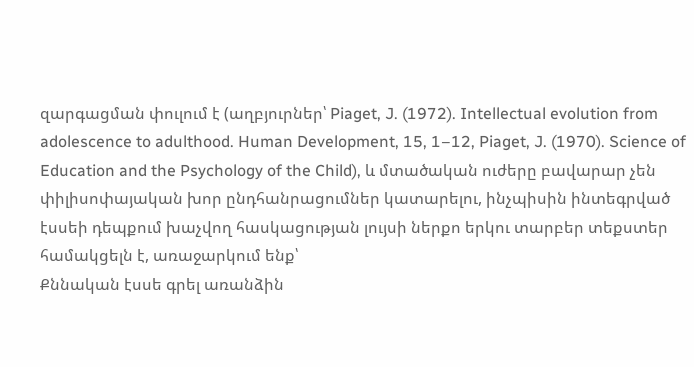զարգացման փուլում է (աղբյուրներ՝ Piaget, J. (1972). Intellectual evolution from adolescence to adulthood. Human Development, 15, 1–12, Piaget, J. (1970). Science of Education and the Psychology of the Child), և մտածական ուժերը բավարար չեն փիլիսոփայական խոր ընդհանրացումներ կատարելու, ինչպիսին ինտեգրված էսսեի դեպքում խաչվող հասկացության լույսի ներքո երկու տարբեր տեքստեր համակցելն է, առաջարկում ենք՝
Քննական էսսե գրել առանձին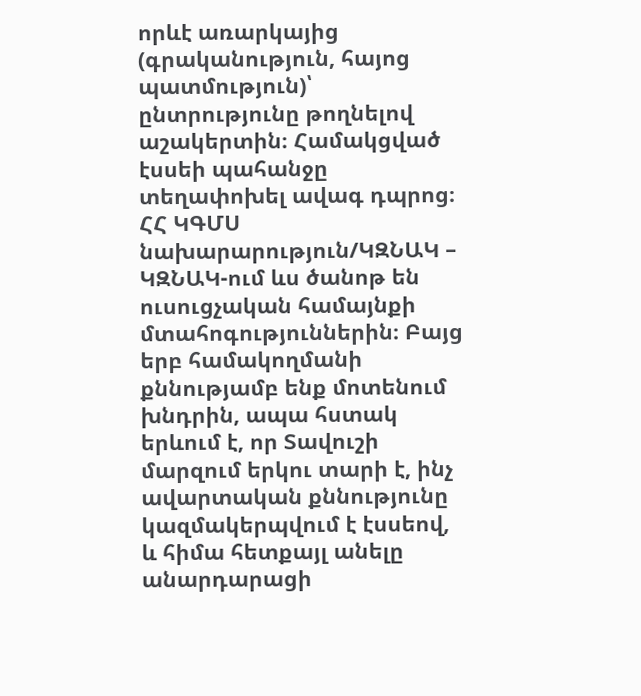որևէ առարկայից (գրականություն, հայոց պատմություն)՝ ընտրությունը թողնելով աշակերտին։ Համակցված էսսեի պահանջը տեղափոխել ավագ դպրոց։
ՀՀ ԿԳՄՍ նախարարություն/ԿԶՆԱԿ – ԿԶՆԱԿ-ում ևս ծանոթ են ուսուցչական համայնքի մտահոգություններին։ Բայց երբ համակողմանի քննությամբ ենք մոտենում խնդրին, ապա հստակ երևում է, որ Տավուշի մարզում երկու տարի է, ինչ ավարտական քննությունը կազմակերպվում է էսսեով, և հիմա հետքայլ անելը անարդարացի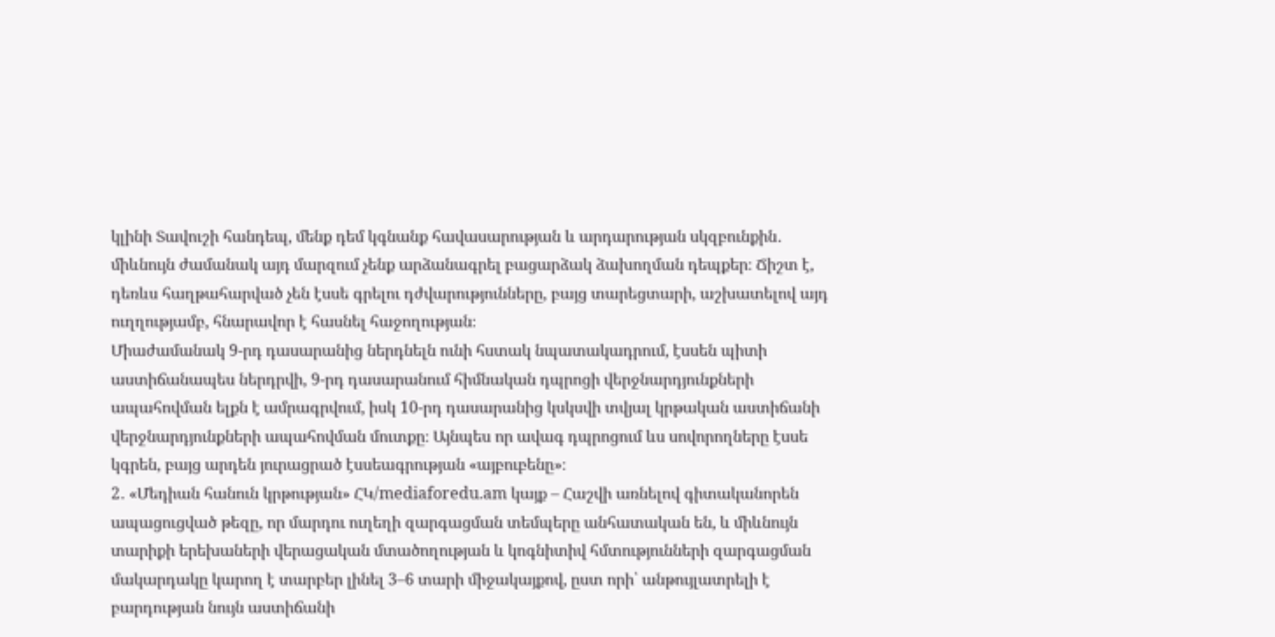կլինի Տավուշի հանդեպ, մենք դեմ կգնանք հավասարության և արդարության սկզբունքին․ միևնույն ժամանակ այդ մարզում չենք արձանագրել բացարձակ ձախողման դեպքեր։ Ճիշտ է, դեռևս հաղթահարված չեն էսսե գրելու դժվարությունները, բայց տարեցտարի, աշխատելով այդ ուղղությամբ, հնարավոր է հասնել հաջողության։
Միաժամանակ 9-րդ դասարանից ներդնելն ունի հստակ նպատակադրում, էսսեն պիտի աստիճանապես ներդրվի, 9-րդ դասարանում հիմնական դպրոցի վերջնարդյունքների ապահովման ելքն է ամրագրվում, իսկ 10-րդ դասարանից կսկսվի տվյալ կրթական աստիճանի վերջնարդյունքների ապահովման մուտքը։ Այնպես որ ավագ դպրոցում ևս սովորողները էսսե կգրեն, բայց արդեն յուրացրած էսսեագրության «այբուբենը»։
2․ «Մեդիան հանուն կրթության» ՀԿ/mediaforedu.am կայք – Հաշվի առնելով գիտականորեն ապացուցված թեզը, որ մարդու ուղեղի զարգացման տեմպերը անհատական են, և միևնույն տարիքի երեխաների վերացական մտածողության և կոգնիտիվ հմտությունների զարգացման մակարդակը կարող է տարբեր լինել 3–6 տարի միջակայքով, ըստ որի՝ անթույլատրելի է բարդության նույն աստիճանի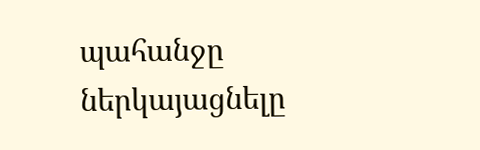պահանջը ներկայացնելը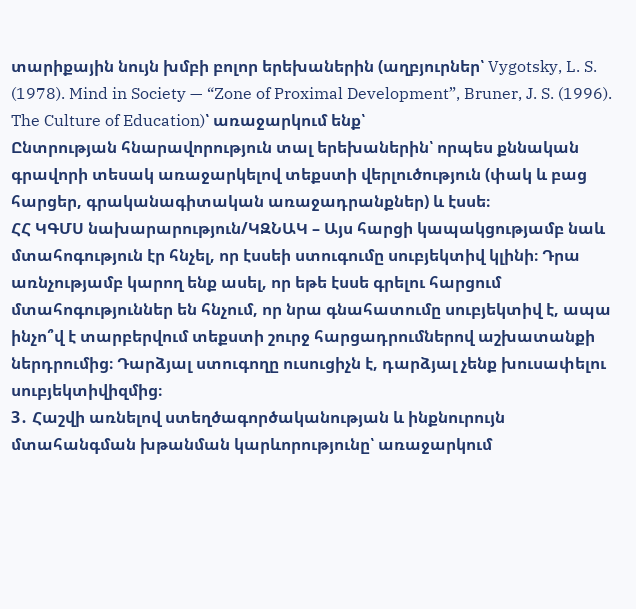տարիքային նույն խմբի բոլոր երեխաներին (աղբյուրներ՝ Vygotsky, L. S. (1978). Mind in Society — “Zone of Proximal Development”, Bruner, J. S. (1996). The Culture of Education)՝ առաջարկում ենք՝
Ընտրության հնարավորություն տալ երեխաներին՝ որպես քննական գրավորի տեսակ առաջարկելով տեքստի վերլուծություն (փակ և բաց հարցեր, գրականագիտական առաջադրանքներ) և էսսե։
ՀՀ ԿԳՄՍ նախարարություն/ԿԶՆԱԿ – Այս հարցի կապակցությամբ նաև մտահոգություն էր հնչել, որ էսսեի ստուգումը սուբյեկտիվ կլինի։ Դրա առնչությամբ կարող ենք ասել, որ եթե էսսե գրելու հարցում մտահոգություններ են հնչում, որ նրա գնահատումը սուբյեկտիվ է, ապա ինչո՞վ է տարբերվում տեքստի շուրջ հարցադրումներով աշխատանքի ներդրումից։ Դարձյալ ստուգողը ուսուցիչն է, դարձյալ չենք խուսափելու սուբյեկտիվիզմից։
3․ Հաշվի առնելով ստեղծագործականության և ինքնուրույն մտահանգման խթանման կարևորությունը՝ առաջարկում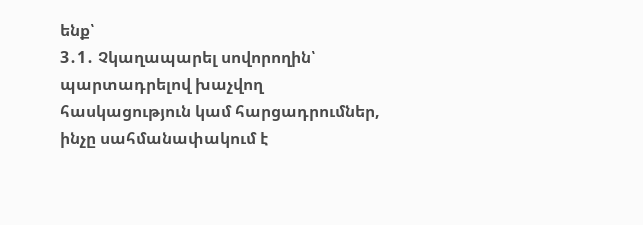ենք՝
3․1․ Չկաղապարել սովորողին՝ պարտադրելով խաչվող հասկացություն կամ հարցադրումներ, ինչը սահմանափակում է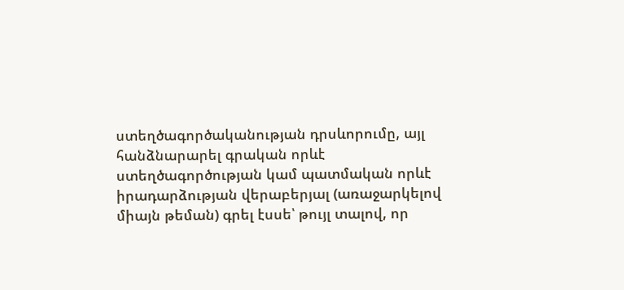ստեղծագործականության դրսևորումը, այլ հանձնարարել գրական որևէ ստեղծագործության կամ պատմական որևէ իրադարձության վերաբերյալ (առաջարկելով միայն թեման) գրել էսսե՝ թույլ տալով, որ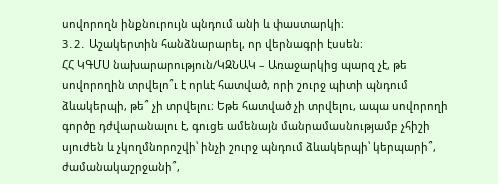սովորողն ինքնուրույն պնդում անի և փաստարկի։
3․2․ Աշակերտին հանձնարարել, որ վերնագրի էսսեն։
ՀՀ ԿԳՄՍ նախարարություն/ԿԶՆԱԿ – Առաջարկից պարզ չէ, թե սովորողին տրվելո՞ւ է որևէ հատված, որի շուրջ պիտի պնդում ձևակերպի, թե՞ չի տրվելու։ Եթե հատված չի տրվելու, ապա սովորողի գործը դժվարանալու է, գուցե ամենայն մանրամասնությամբ չհիշի սյուժեն և չկողմնորոշվի՝ ինչի շուրջ պնդում ձևակերպի՝ կերպարի՞, ժամանակաշրջանի՞,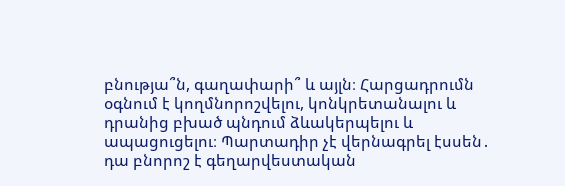բնությա՞ն, գաղափարի՞ և այլն։ Հարցադրումն օգնում է կողմնորոշվելու, կոնկրետանալու և դրանից բխած պնդում ձևակերպելու և ապացուցելու։ Պարտադիր չէ վերնագրել էսսեն․ դա բնորոշ է գեղարվեստական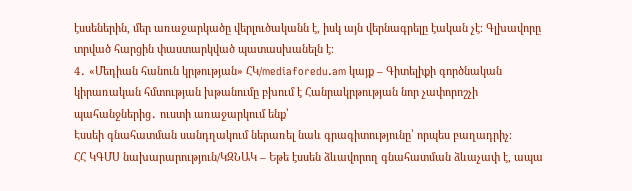էսսեներին, մեր առաջարկածը վերլուծականն է, իսկ այն վերնագրելը էական չէ։ Գլխավորը տրված հարցին փաստարկված պատասխանելն է։
4․ «Մեդիան հանուն կրթության» ՀԿ/mediaforedu.am կայք – Գիտելիքի գործնական կիրառական հմտության խթանումը բխում է Հանրակրթության նոր չափորոշչի պահանջներից․ ուստի առաջարկում ենք՝
Էսսեի գնահատման սանդղակում ներառել նաև գրագիտությունը՝ որպես բաղադրիչ։
ՀՀ ԿԳՄՍ նախարարություն/ԿԶՆԱԿ – Եթե էսսեն ձևավորող գնահատման ձևաչափ է, ապա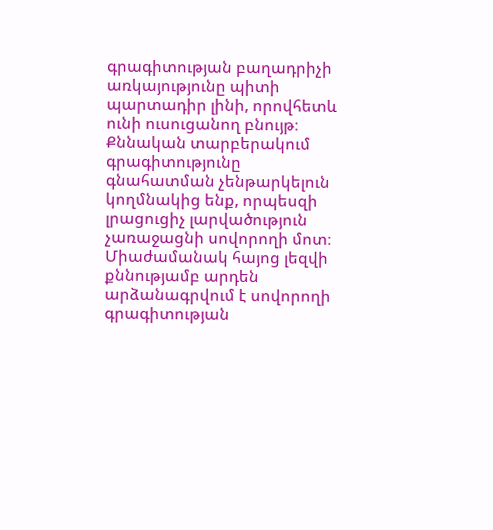գրագիտության բաղադրիչի առկայությունը պիտի պարտադիր լինի, որովհետև ունի ուսուցանող բնույթ։ Քննական տարբերակում գրագիտությունը գնահատման չենթարկելուն կողմնակից ենք, որպեսզի լրացուցիչ լարվածություն չառաջացնի սովորողի մոտ։ Միաժամանակ հայոց լեզվի քննությամբ արդեն արձանագրվում է սովորողի գրագիտության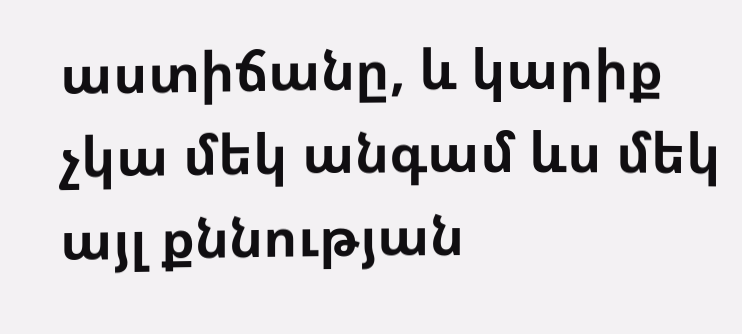աստիճանը, և կարիք չկա մեկ անգամ ևս մեկ այլ քննության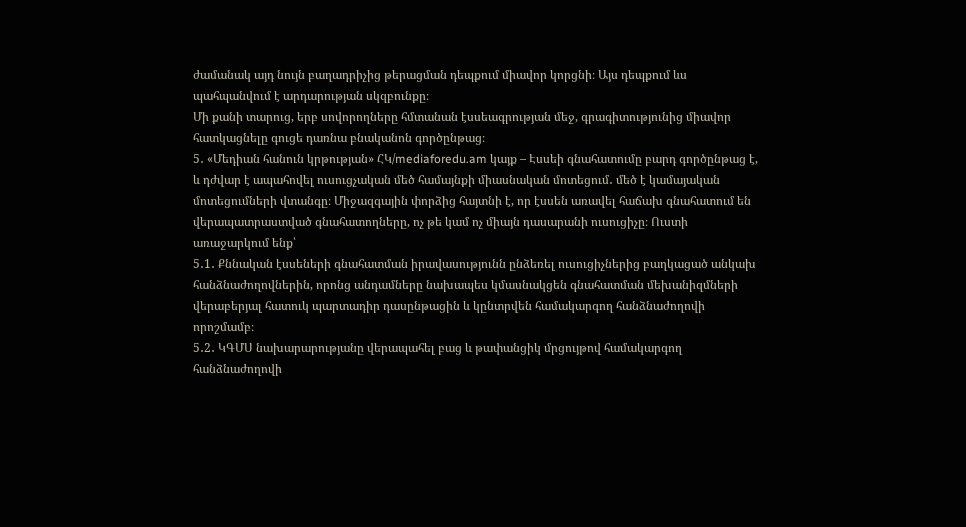ժամանակ այդ նույն բաղադրիչից թերացման դեպքում միավոր կորցնի։ Այս դեպքում ևս պահպանվում է արդարության սկզբունքը։
Մի քանի տարուց, երբ սովորողները հմտանան էսսեագրության մեջ, գրագիտությունից միավոր հատկացնելը գուցե դառնա բնականոն գործընթաց։
5․ «Մեդիան հանուն կրթության» ՀԿ/mediaforedu.am կայք – Էսսեի գնահատումը բարդ գործընթաց է, և դժվար է ապահովել ուսուցչական մեծ համայնքի միասնական մոտեցում․ մեծ է կամայական մոտեցումների վտանգը։ Միջազգային փորձից հայտնի է, որ էսսեն առավել հաճախ գնահատում են վերապատրաստված գնահատողները, ոչ թե կամ ոչ միայն դասարանի ուսուցիչը։ Ուստի առաջարկում ենք՝
5․1․ Քննական էսսեների գնահատման իրավասությունն ընձեռել ուսուցիչներից բաղկացած անկախ հանձնաժողովներին, որոնց անդամները նախապես կմասնակցեն գնահատման մեխանիզմների վերաբերյալ հատուկ պարտադիր դասընթացին և կընտրվեն համակարգող հանձնաժողովի որոշմամբ։
5․2․ ԿԳՄՍ նախարարությանը վերապահել բաց և թափանցիկ մրցույթով համակարգող հանձնաժողովի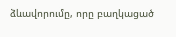ձևավորումը, որը բաղկացած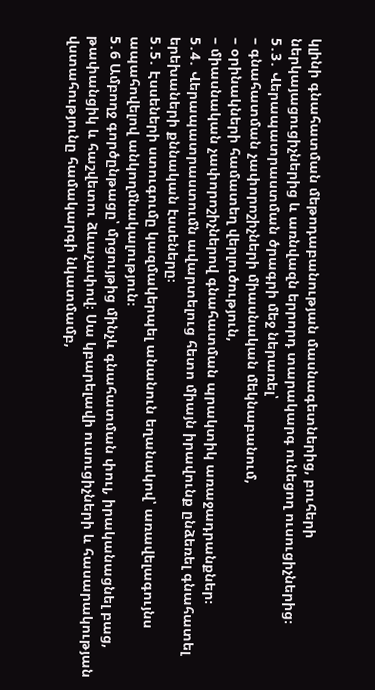կլինի գնահատման մեթոդաբանության մասնագետներից, բուհերի ներկայացուցիչներից և առնվազն երրորդ տարակարգ ունեցող ուսուցիչներից։
5․3․ Վերապատրաստման ծրագրի մեջ ներառել՝
– գնահատման չափորոշիչների միասնական մեկնաբանում,
– օրինակների համատեղ վերլուծություն,
– միասնական չափորոշիչներով գնահատման պրակտիկ առաջադրանքներ։
5․4․ Վերապատրաստումն ավարտելուց հետո միայն իրավունք ընձեռել գնահատել երեխաների քննական էսսեները։
5․5․ Էսսեների ստուգումը կազմակերպել անանուն եղանակով՝ առավելագույնս ապահովելով անկողմնակալություն։
5․6 Ամբողջ գործընթացը՝ մրցույթից մինչև գնահատման փուլ, իրականացնել բաց, թափանցիկ և հաշվետու ձևաչափով։ Սա կբարելավի ուսուցիչների և հասարակության վստահությունը համակարգի նկատմամբ,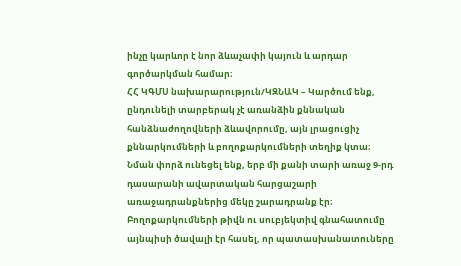ինչը կարևոր է նոր ձևաչափի կայուն և արդար գործարկման համար։
ՀՀ ԿԳՄՍ նախարարություն/ԿԶՆԱԿ – Կարծում ենք, ընդունելի տարբերակ չէ առանձին քննական հանձնաժողովների ձևավորումը, այն լրացուցիչ քննարկումների և բողոքարկումների տեղիք կտա։ Նման փորձ ունեցել ենք, երբ մի քանի տարի առաջ 9-րդ դասարանի ավարտական հարցաշարի առաջադրանքներից մեկը շարադրանք էր։
Բողոքարկումների թիվն ու սուբյեկտիվ գնահատումը այնպիսի ծավալի էր հասել, որ պատասխանատուները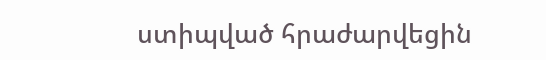ստիպված հրաժարվեցին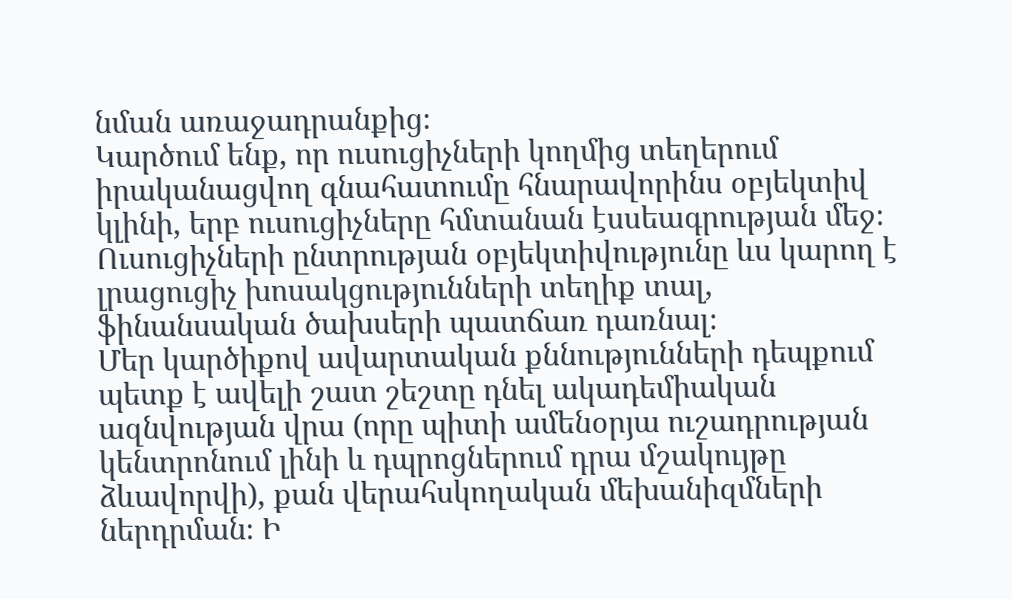նման առաջադրանքից։
Կարծում ենք, որ ուսուցիչների կողմից տեղերում իրականացվող գնահատումը հնարավորինս օբյեկտիվ կլինի, երբ ուսուցիչները հմտանան էսսեագրության մեջ։ Ուսուցիչների ընտրության օբյեկտիվությունը ևս կարող է լրացուցիչ խոսակցությունների տեղիք տալ, ֆինանսական ծախսերի պատճառ դառնալ։
Մեր կարծիքով ավարտական քննությունների դեպքում պետք է ավելի շատ շեշտը դնել ակադեմիական ազնվության վրա (որը պիտի ամենօրյա ուշադրության կենտրոնում լինի և դպրոցներում դրա մշակույթը ձևավորվի), քան վերահսկողական մեխանիզմների ներդրման։ Ի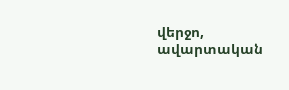վերջո, ավարտական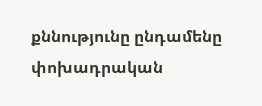քննությունը ընդամենը փոխադրական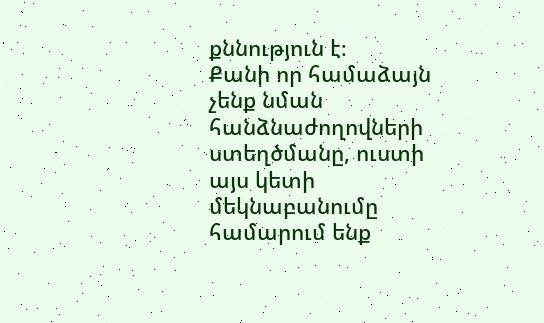քննություն է։
Քանի որ համաձայն չենք նման հանձնաժողովների ստեղծմանը, ուստի այս կետի մեկնաբանումը համարում ենք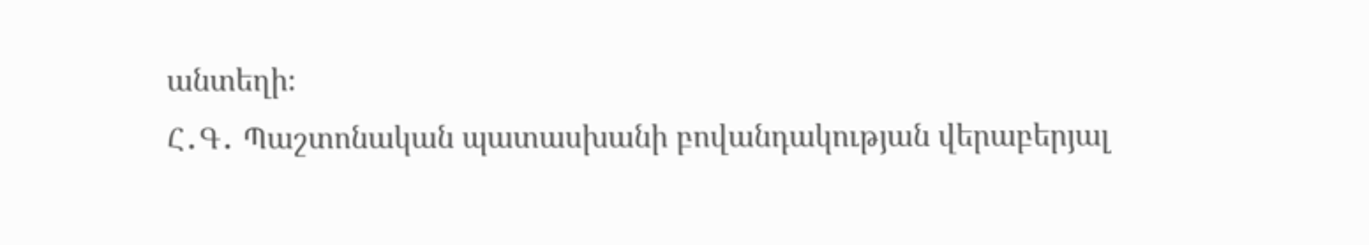անտեղի։
Հ․Գ․ Պաշտոնական պատասխանի բովանդակության վերաբերյալ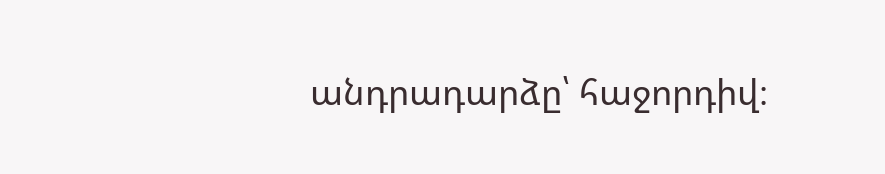անդրադարձը՝ հաջորդիվ։